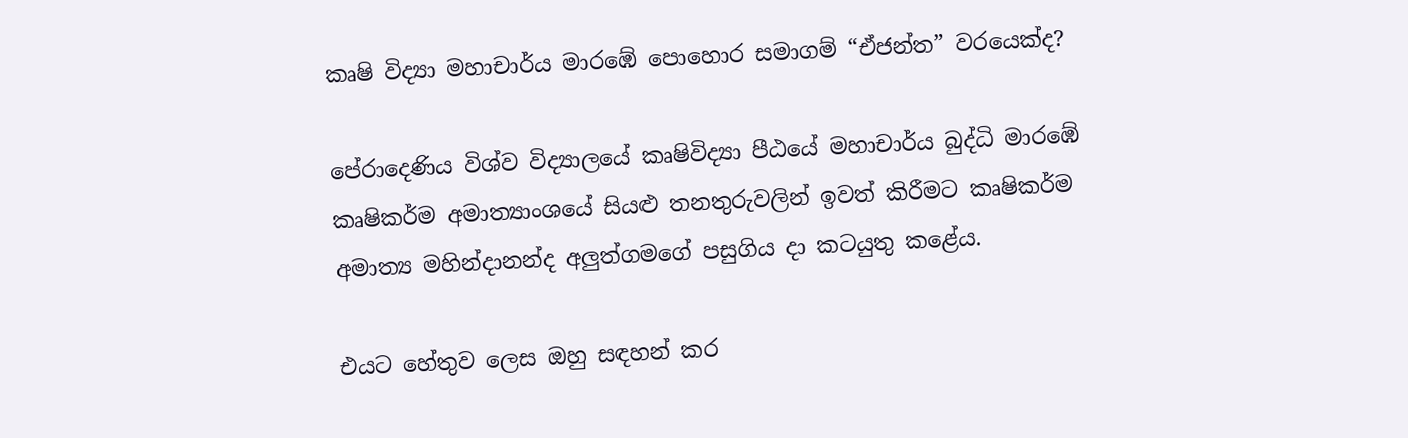කෘෂි විද්‍යා මහාචාර්ය මාරඹේ පොහොර සමාගම් “ඒජන්ත” වරයෙක්ද?

පේරාදෙණිය විශ්ව විද්‍යාලයේ කෘෂිවිද්‍යා පීඨයේ මහාචාර්ය බුද්ධි මාරඹේ කෘෂිකර්ම අමාත්‍යාංශයේ සියළු තනතුරුවලින් ඉවත් කිරීමට කෘෂිකර්ම අමාත්‍ය මහින්දානන්ද අලුත්ගමගේ පසුගිය දා කටයුතු කළේය.

එයට හේතුව ලෙස ඔහු සඳහන් කර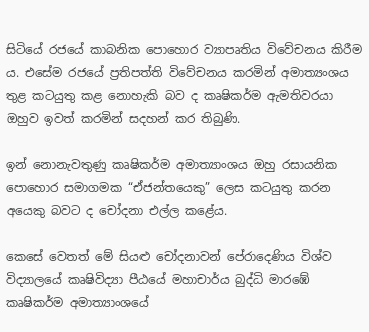සිටියේ රජයේ කාබනික පොහොර ව්‍යාපෘතිය විවේචනය කිරීම ය. එසේම රජයේ ප්‍රතිපත්ති විවේචනය කරමින් අමාත්‍යංශය තුළ කටයුතු කළ නොහැකි බව ද කෘෂිකර්ම ඇමතිවරයා ඔහුව ඉවත් කරමින් සදහන් කර තිබුණි.

ඉන් නොනැවතුණු කෘෂිකර්ම අමාත්‍යාංශය ඔහු රසායනික පොහොර සමාගමක “ඒජන්තයෙකු” ලෙස කටයුතු කරන අයෙකු බවට ද චෝදනා එල්ල කළේය.

කෙසේ වෙතත් මේ සියළු චෝදනාවන් පේරාදෙණිය විශ්ව විද්‍යාලයේ කෘෂිවිද්‍යා පීඨයේ මහාචාර්ය බුද්ධි මාරඹේ කෘෂිකර්ම අමාත්‍යාංශයේ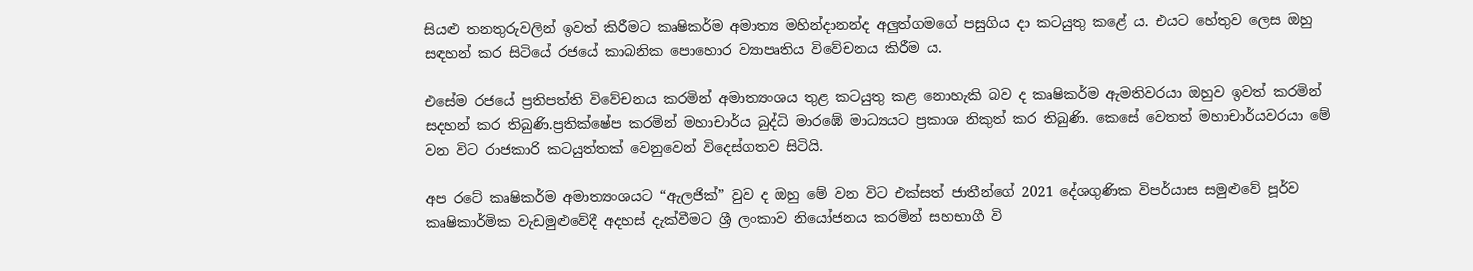සියළු තනතුරුවලින් ඉවත් කිරීමට කෘෂිකර්ම අමාත්‍ය මහින්දානන්ද අලුත්ගමගේ පසුගිය දා කටයුතු කළේ ය. එයට හේතුව ලෙස ඔහු සඳහන් කර සිටියේ රජයේ කාබනික පොහොර ව්‍යාපෘතිය විවේචනය කිරීම ය.

එසේම රජයේ ප්‍රතිපත්ති විවේචනය කරමින් අමාත්‍යංශය තුළ කටයුතු කළ නොහැකි බව ද කෘෂිකර්ම ඇමතිවරයා ඔහුව ඉවත් කරමින් සදහන් කර තිබුණි.ප්‍රතික්ෂේප කරමින් මහාචාර්ය බුද්ධි මාරඹේ මාධ්‍යයට ප්‍රකාශ නිකුත් කර තිබුණි. කෙසේ වෙතත් මහාචාර්යවරයා මේ වන විට රාජකාරි කටයුත්තක් වෙනුවෙන් විදෙස්ගතව සිටියි.

අප රටේ කෘෂිකර්ම අමාත්‍යංශයට “ඇලජික්” වුව ද ඔහු මේ වන විට එක්සත් ජාතීන්ගේ 2021 දේශගුණික විපර්යාස සමුළුවේ පූර්ව කෘෂිකාර්මික වැඩමුළුවේදී අදහස් දැක්වීමට ශ්‍රී ලංකාව නියෝජනය කරමින් සහභාගී වි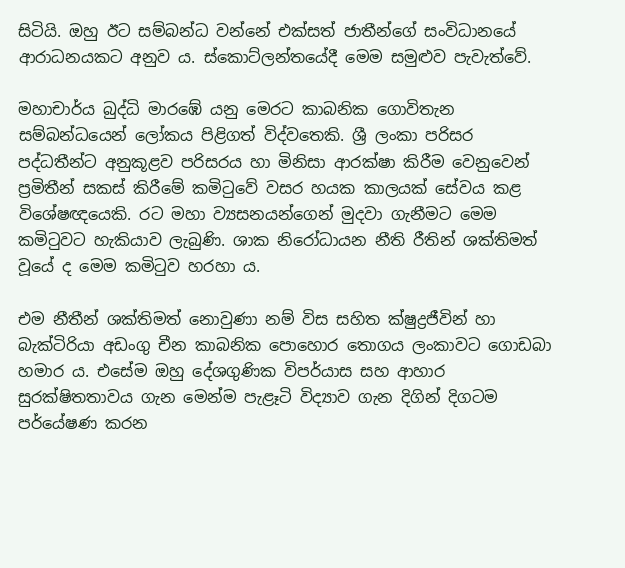සිටියි. ඔහු ඊට සම්බන්ධ වන්නේ එක්සත් ජාතීන්ගේ සංවිධානයේ ආරාධනයකට අනුව ය. ස්කොට්ලන්තයේදී මෙම සමුළුව පැවැත්වේ.

මහාචාර්ය බුද්ධි මාරඹේ යනු මෙරට කාබනික ගොවිතැන සම්බන්ධයෙන් ලෝකය පිළිගත් විද්වතෙකි. ශ්‍රී ලංකා පරිසර පද්ධතීන්ට අනුකූළව පරිසරය හා මිනිසා ආරක්ෂා කිරීම වෙනුවෙන් ප්‍රමිතීන් සකස් කිරීමේ කමිටුවේ වසර හයක කාලයක් සේවය කළ විශේෂඥයෙකි. රට මහා ව්‍යසනයන්ගෙන් මුදවා ගැනීමට මෙම කමිටුවට හැකියාව ලැබුණි. ශාක නිරෝධායන නීති රීතින් ශක්තිමත් වූයේ ද මෙම කමිටුව හරහා ය.

එම නීතීන් ශක්තිමත් නොවුණා නම් විස සහිත ක්ෂුද්‍රජීවින් හා බැක්ටිරියා අඩංගු චීන කාබනික පොහොර තොගය ලංකාවට ගොඩබා හමාර ය. එසේම ඔහු දේශගුණික විපර්යාස සහ ආහාර සුරක්ෂිතතාවය ගැන මෙන්ම පැළෑටි විද්‍යාව ගැන දිගින් දිගටම පර්යේෂණ කරන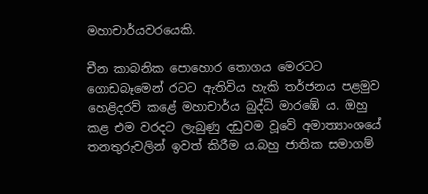මහාචාර්යවරයෙකි.

චීන කාබනික පොහොර තොගය මෙරටට ගොඩබෑමෙන් රටට ඇතිවිය හැකි තර්ජනය පළමුව හෙළිදරව් කළේ මහාචාර්ය බුද්ධි මාරඹේ ය. ඔහු කළ එම වරදට ලැබුණු දඩුවම වූවේ අමාත්‍යාංශයේ තනතුරුවලින් ඉවත් කිරීම ය.බහු ජාතික සමාගම්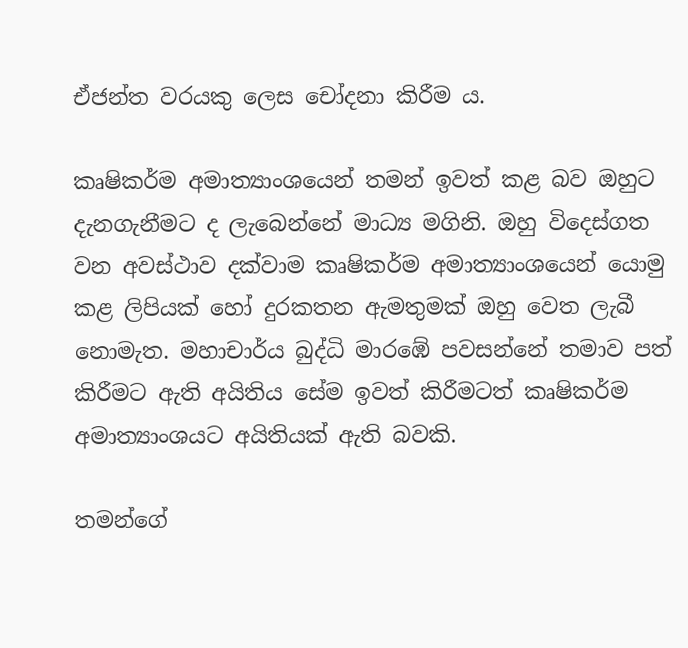ඒජන්ත වරයකු ලෙස චෝදනා කිරීම ය.

කෘෂිකර්ම අමාත්‍යාංශයෙන් තමන් ඉවත් කළ බව ඔහුට දැනගැනීමට ද ලැබෙන්නේ මාධ්‍ය මගිනි. ඔහු විදෙස්ගත වන අවස්ථාව දක්වාම කෘෂිකර්ම අමාත්‍යාංශයෙන් යොමු කළ ලිපියක් හෝ දුරකතන ඇමතුමක් ඔහු වෙත ලැබී නොමැත. මහාචාර්ය බුද්ධි මාරඹේ පවසන්නේ තමාව පත් කිරීමට ඇති අයිතිය සේම ඉවත් කිරීමටත් කෘෂිකර්ම අමාත්‍යාංශයට අයිතියක් ඇති බවකි.

තමන්ගේ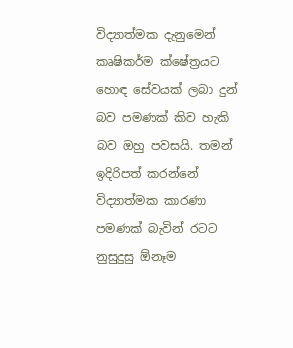විද්‍යාත්මක දැනුමෙන් කෘෂිකර්ම ක්ෂේත්‍රයට හොඳ සේවයක් ලබා දුන් බව පමණක් කිව හැකි බව ඔහු පවසයි. තමන් ඉදිරිපත් කරන්නේ විද්‍යාත්මක කාරණා පමණක් බැවින් රටට නුසුදුසු ඕනෑම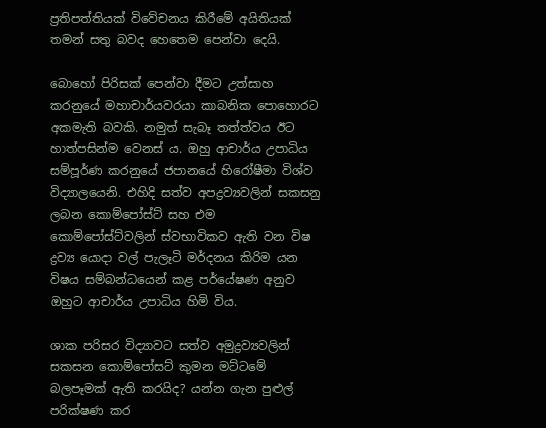ප්‍රතිපත්තියක් විවේචනය කිරීමේ අයිතියක් තමන් සතු බවද හෙතෙම පෙන්වා දෙයි.

බොහෝ පිරිසක් පෙන්වා දීමට උත්සාහ කරනුයේ මහාචාර්යවරයා කාබනික පොහොරට අකමැති බවකි. නමුත් සැබෑ තත්ත්වය ඊට හාත්පසින්ම වෙනස් ය. ඔහු ආචාර්ය උපාධිය සම්පූර්ණ කරනුයේ ජපානයේ හිරෝෂීමා විශ්ව විද්‍යාලයෙනි. එහිදි සත්ව අපද්‍රව්‍යවලින් සකසනු ලබන කොම්පෝස්ට් සහ එම කොම්පෝස්ට්වලින් ස්වභාවිකව ඇති වන විෂ ද්‍රව්‍ය යොදා වල් පැලෑටි මර්දනය කිරිම යන විෂය සම්බන්ධයෙන් කළ පර්යේෂණ අනුව ඔහුට ආචාර්ය උපාධිය හිමි විය.

ශාක පරිසර විද්‍යාවට සත්ව අමුද්‍රව්‍යවලින් සකසන කොම්පෝසට් කුමන මට්ටමේ බලපෑමක් ඇති කරයිද? යන්න ගැන පුළුල් පරික්ෂණ කර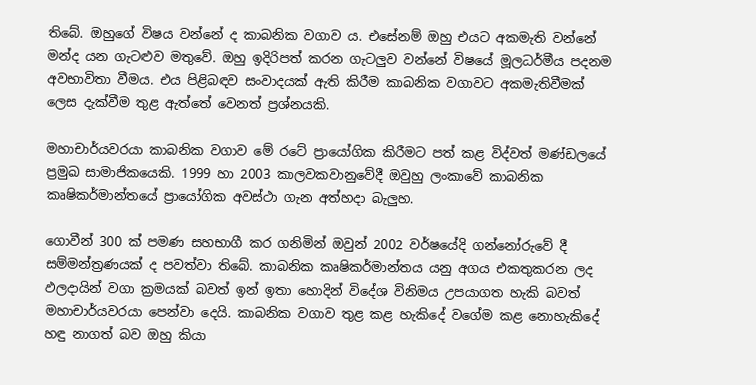තිබේ. ඔහුගේ විෂය වන්නේ ද කාබනික වගාව ය. එසේනම් ඔහු එයට අකමැති වන්නේ මන්ද යන ගැටළුව මතුවේ. ඔහු ඉදිරිපත් කරන ගැටලුව වන්නේ විෂයේ මූලධර්මීය පදනම අවභාවිතා වීමය. එය පිළිබඳව සංවාදයක් ඇති කිරීම කාබනික වගාවට අකමැතිවීමක් ලෙස දැක්වීම තුළ ඇත්තේ වෙනත් ප්‍රශ්නයකි.

මහාචාර්යවරයා කාබනික වගාව මේ රටේ ප්‍රායෝගික කිරීමට පත් කළ විද්වත් මණ්ඩලයේ ප්‍රමුඛ සාමාජිකයෙකි. 1999 හා 2003 කාලවකවානුවේදී ඔවුහු ලංකාවේ කාබනික කෘෂිකර්මාන්තයේ ප්‍රායෝගික අවස්ථා ගැන අත්හදා බැලුහ.

ගොවීන් 300 ක් පමණ සහභාගී කර ගනිමින් ඔවුන් 2002 වර්ෂයේදි ගන්නෝරුවේ දී සම්මන්ත්‍රණයක් ද පවත්වා තිබේ. කාබනික කෘෂිකර්මාන්තය යනු අගය එකතුකරන ලද ඵලදායින් වගා ක්‍රමයක් බවත් ඉන් ඉතා හොදින් විදේශ විනිමය උපයාගත හැකි බවත් මහාචාර්යවරයා පෙන්වා දෙයි. කාබනික වගාව තුළ කළ හැකිදේ වගේම කළ නොහැකිදේ හඳු නාගත් බව ඔහු කියා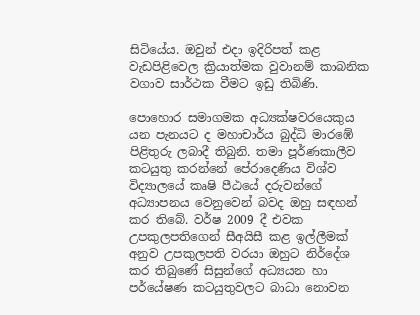සිටියේය. ඔවුන් එදා ඉදිරිපත් කළ වැඩපිළිවෙල ක්‍රියාත්මක වුවානම් කාබනික වගාව සාර්ථක වීමට ඉඩු තිබිණි.

පොහොර සමාගමක අධ්‍යක්ෂවරයෙකුය යන පැනයට ද මහාචාර්ය බුද්ධි මාරඹේ පිළිතුරු ලබාදී තිබුනි. තමා පූර්ණකාලීව කටයුතු කරන්නේ පේරාදෙණිය විශ්ව විද්‍යාලයේ කෘෂි පීඨයේ දරුවන්ගේ අධ්‍යාපනය වෙනුවෙන් බවද ඔහු සඳහන් කර තිබේ. වර්ෂ 2009 දී එවක උපකුලපතිගෙන් සීඅයිසී කළ ඉල්ලීමක් අනුව උපකුලපති වරයා ඔහුට නිර්දේශ කර තිබුණේ සිසුන්ගේ අධ්‍යයන හා පර්යේෂණ කටයුතුවලට බාධා නොවන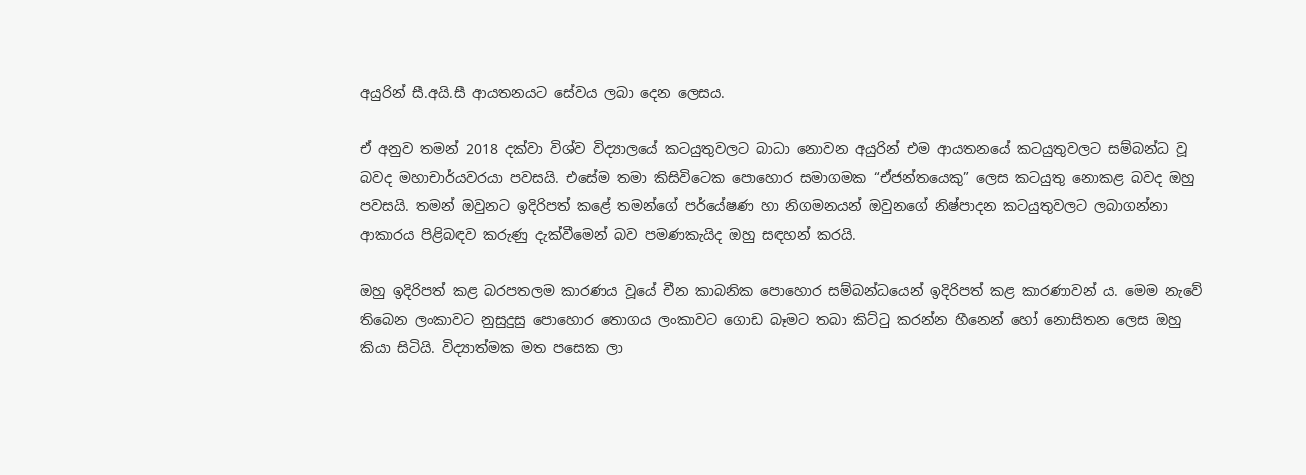අයුරින් සී.අයි.සී ආයතනයට සේවය ලබා දෙන ලෙසය.

ඒ අනුව තමන් 2018 දක්වා විශ්ව විද්‍යාලයේ කටයුතුවලට බාධා නොවන අයුරින් එම ආයතනයේ කටයුතුවලට සම්බන්ධ වූ බවද මහාචාර්යවරයා පවසයි. එසේම තමා කිසිවිටෙක පොහොර සමාගමක “ඒජන්තයෙකු” ලෙස කටයුතු නොකළ බවද ඔහු පවසයි. තමන් ඔවුනට ඉදිරිපත් කළේ තමන්ගේ පර්යේෂණ හා නිගමනයන් ඔවුනගේ නිෂ්පාදන කටයුතුවලට ලබාගන්නා ආකාරය පිළිබඳව කරුණු දැක්වීමෙන් බව පමණකැයිද ඔහු සඳහන් කරයි.

ඔහු ඉදිරිපත් කළ බරපතලම කාරණය වූයේ චීන කාබනික පොහොර සම්බන්ධයෙන් ඉදිරිපත් කළ කාරණාවන් ය. මෙම නැවේ තිබෙන ලංකාවට නුසුදුසු පොහොර තොගය ලංකාවට ගොඩ බෑමට තබා කිට්ටු කරන්න හීනෙන් හෝ නොසිතන ලෙස ඔහු කියා සිටියි. විද්‍යාත්මක මත පසෙක ලා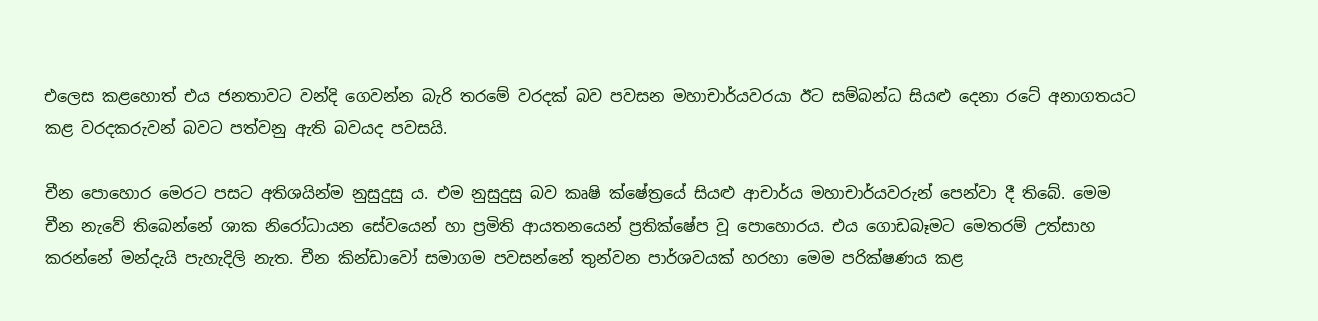එලෙස කළහොත් එය ජනතාවට වන්දි ගෙවන්න බැරි තරමේ වරදක් බව පවසන මහාචාර්යවරයා ඊට සම්බන්ධ සියළු දෙනා රටේ අනාගතයට කළ වරදකරුවන් බවට පත්වනු ඇති බවයද පවසයි.

චීන පොහොර මෙරට පසට අතිශයින්ම නුසුදුසු ය. එම නුසුදුසු බව කෘෂි ක්ෂේත්‍රයේ සියළු ආචාර්ය මහාචාර්යවරුන් පෙන්වා දී තිබේ. මෙම චීන නැවේ තිබෙන්නේ ශාක නිරෝධායන සේවයෙන් හා ප්‍රමිති ආයතනයෙන් ප්‍රතික්ෂේප වූ පොහොරය. එය ගොඩබෑමට මෙතරම් උත්සාහ කරන්නේ මන්දැයි පැහැදිලි නැත. චීන කින්ඩාවෝ සමාගම පවසන්නේ තුන්වන පාර්ශවයක් හරහා මෙම පරික්ෂණය කළ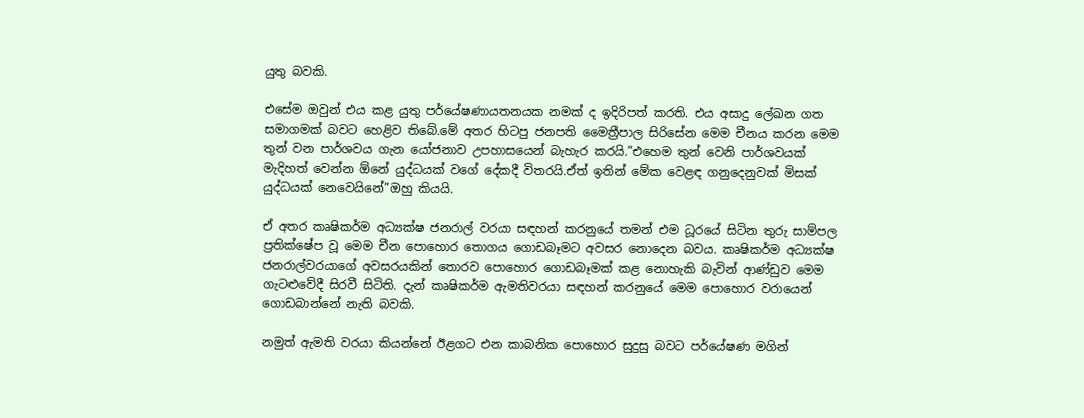යුතු බවකි.

එසේම ඔවුන් එය කළ යුතු පර්යේෂණායතනයක නමක් ද ඉදිරිපත් කරති. එය අසාදු ලේඛන ගත සමාගමක් බවට හෙළිව තිබේ.මේ අතර හිටපු ජනපති මෛත්‍රීපාල සිරිසේන මෙම චීනය කරන මෙම තුන් වන පාර්ශවය ගැන යෝජනාව උපහාසයෙන් බැහැර කරයි.”එහෙම තුන් වෙනි පාර්ශවයක් මැදිහත් වෙන්න ඕනේ යුද්ධයක් වගේ දේකදී විතරයි.ඒත් ඉතින් මේක වෙළඳ ගනුදෙනුවක් මිසක් යුද්ධයක් නෙවෙයිනේ”ඔහු කියයි.

ඒ අතර කෘෂිකර්ම අධ්‍යක්ෂ ජනරාල් වරයා සඳහන් කරනුයේ තමන් එම ධූරයේ සිටින තුරු සාම්පල ප්‍රතික්ෂේප වූ මෙම චීන පොහොර තොගය ගොඩබෑමට අවසර නොදෙන බවය. කෘෂිකර්ම අධ්‍යක්ෂ ජනරාල්වරයාගේ අවසරයකින් තොරව පොහොර ගොඩබෑමක් කළ නොහැකි බැවින් ආණ්ඩුව මෙම ගැටළුවේදී සිරවී සිටිති. දැන් කෘෂිකර්ම ඇමතිවරයා සඳහන් කරනුයේ මෙම පොහොර වරායෙන් ගොඩබාන්නේ නැති බවකි.

නමුත් ඇමති වරයා කියන්නේ ඊළගට එන කාබනික පොහොර සුදුසු බවට පර්යේෂණ මගින්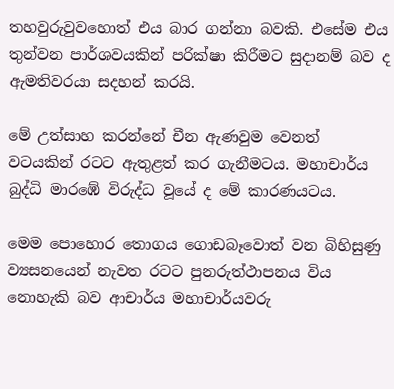තහවුරුවුවහොත් එය බාර ගන්නා බවකි. එසේම එය තුන්වන පාර්ශවයකින් පරික්ෂා කිරීමට සුදානම් බව ද ඇමතිවරයා සදහන් කරයි.

මේ උත්සාහ කරන්නේ චීන ඇණවුම වෙනත් වටයකින් රටට ඇතුළත් කර ගැනීමටය. මහාචාර්ය බුද්ධි මාරඹේ විරුද්ධ වූයේ ද මේ කාරණයටය.

මෙම පොහොර තොගය ගොඩබෑවොත් වන බිහිසුණු ව්‍යසනයෙන් නැවත රටට පුනරුත්ථාපනය විය නොහැකි බව ආචාර්ය මහාචාර්යවරු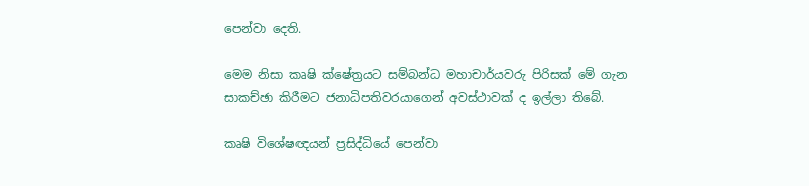පෙන්වා දෙති.

මෙම නිසා කෘෂි ක්ෂේත්‍රයට සම්බන්ධ මහාචාර්යවරු පිරිසක් මේ ගැන සාකච්ඡා කිරීමට ජනාධිපතිවරයාගෙන් අවස්ථාවක් ද ඉල්ලා තිබේ.

කෘෂි විශේෂඥයන් ප්‍රසිද්ධියේ පෙන්වා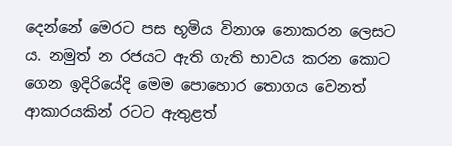දෙන්නේ මෙරට පස භූමිය විනාශ නොකරන ලෙසට ය. නමුත් න රජයට ඇති ගැති භාවය කරන කොට ගෙන ඉදිරියේදි මෙම පොහොර තොගය වෙනත් ආකාරයකින් රටට ඇතුළත්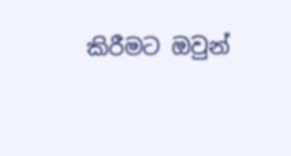කිරීමට ඔවුන්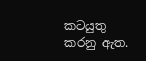කටයුතු කරනු ඇත.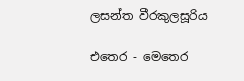ලසන්ත වීරකුලසූරිය

එතෙර - මෙතෙර